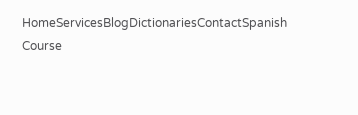HomeServicesBlogDictionariesContactSpanish Course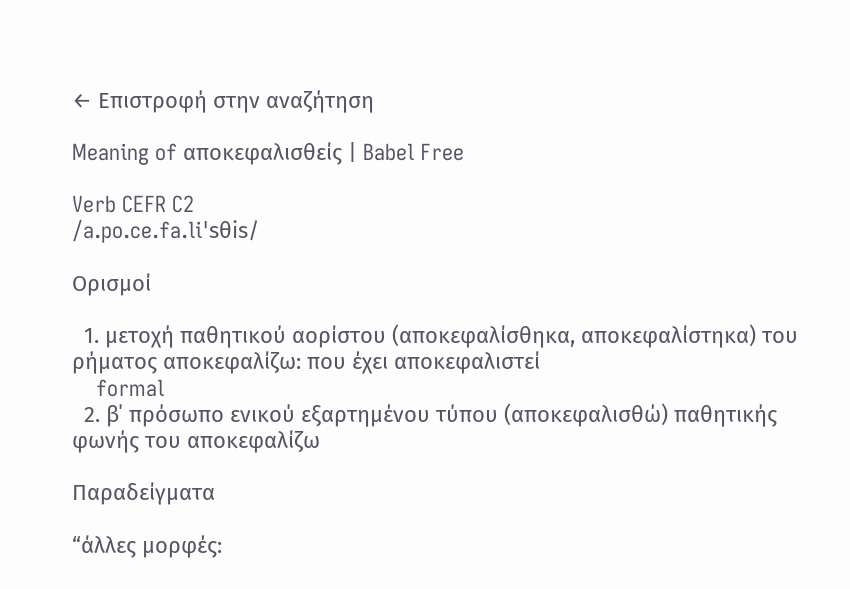← Επιστροφή στην αναζήτηση

Meaning of αποκεφαλισθείς | Babel Free

Verb CEFR C2
/a.po.ce.fa.liˈsθis/

Ορισμοί

  1. μετοχή παθητικού αορίστου (αποκεφαλίσθηκα, αποκεφαλίστηκα) του ρήματος αποκεφαλίζω: που έχει αποκεφαλιστεί
    formal
  2. β΄ πρόσωπο ενικού εξαρτημένου τύπου (αποκεφαλισθώ) παθητικής φωνής του αποκεφαλίζω

Παραδείγματα

“άλλες μορφές: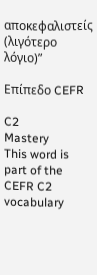αποκεφαλιστείς (λιγότερο λόγιο)”

Επίπεδο CEFR

C2
Mastery
This word is part of the CEFR C2 vocabulary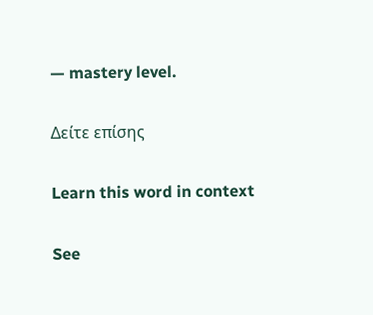— mastery level.

Δείτε επίσης

Learn this word in context

See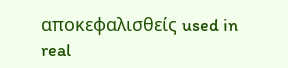αποκεφαλισθείς used in real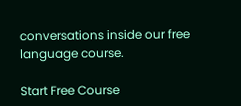conversations inside our free language course.

Start Free Course